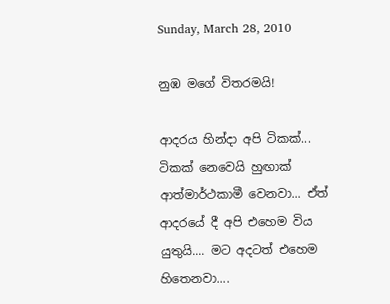Sunday, March 28, 2010

නුඹ මගේ විතරමයි!

ආදරය හින්දා අපි ටිකක්... ටිකක් නෙවෙයි හුඟාක් ආත්මාර්ථකාමී වෙනවා... ඒත් ආදරයේ දී අපි එහෙම විය යුතුයි.... මට අදටත් එහෙම හිතෙනවා....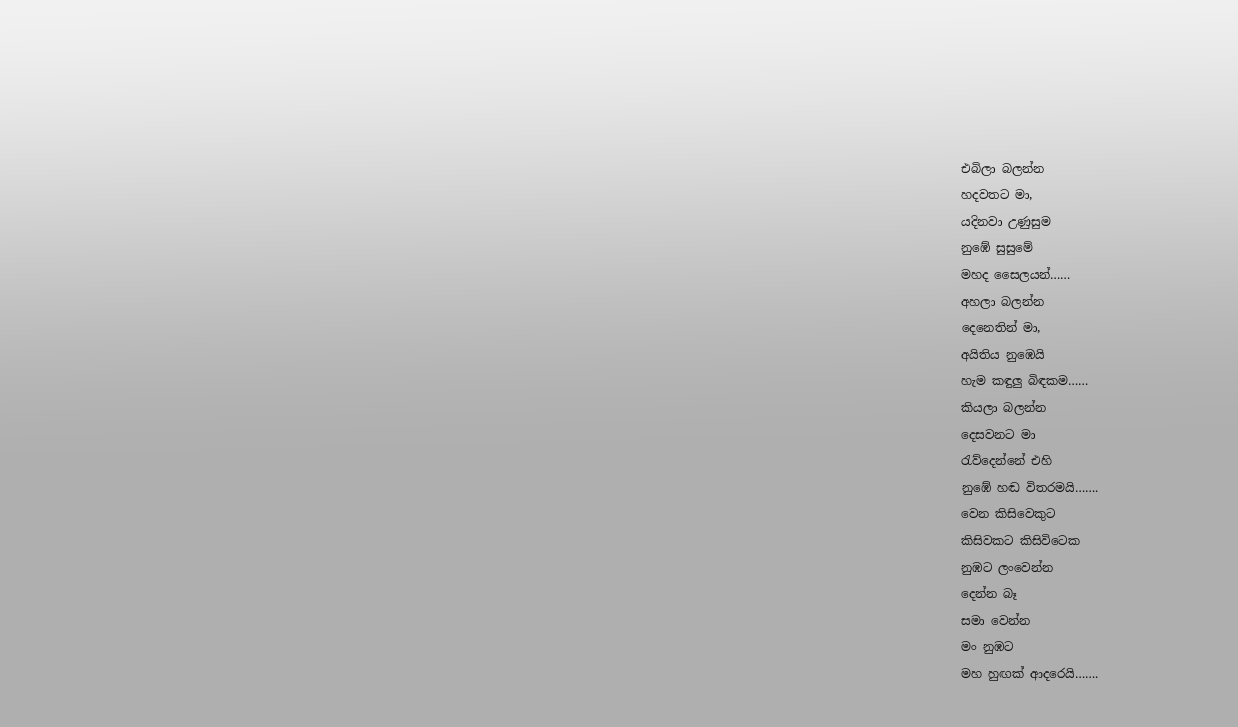එබිලා බලන්න
හදවතට මා,
යදිනවා උණුසුම
නුඹේ සුසුමේ
මහද සෛලයන්……
අහලා බලන්න
දෙනෙතින් මා,
අයිතිය නුඹෙයි
හැම කඳුලු බිඳකම……
කියලා බලන්න
දෙසවනට මා
රැව්දෙන්නේ එහි
නුඹේ හඬ විතරමයි…….
වෙන කිසිවෙකුට
කිසිවකට කිසිවිටෙක
නුඹට ලංවෙන්න
දෙන්න බෑ
සමා වෙන්න
මං නුඹට
මහ හුඟක් ආදරෙයි…….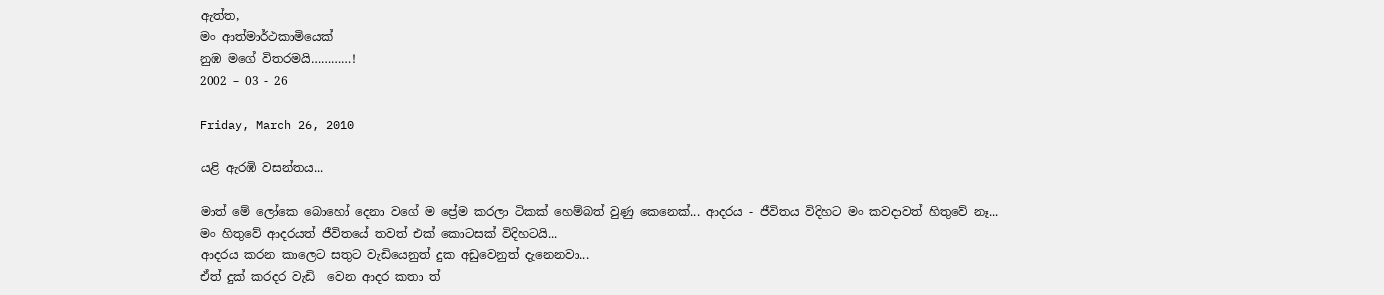ඇත්ත,
මං ආත්මාර්ථකාමියෙක්
නුඹ මගේ විතරමයි…………!
2002 – 03 - 26

Friday, March 26, 2010

යළි ඇරඹි වසන්තය...

මාත් මේ ලෝකෙ බොහෝ දෙනා වගේ ම ප්‍රේම කරලා ටිකක් හෙම්බත් වුණු කෙනෙක්... ආදරය - ජීවිතය විදිහට මං කවදාවත් හිතුවේ නෑ...
මං හිතුවේ ආදරයත් ජීවිතයේ තවත් එක් කොටසක් විදිහටයි...
ආදරය කරන කාලෙට සතුට වැඩියෙනුත් දුක අඩුවෙනුත් දැනෙනවා...
ඒත් දුක් කරදර වැඩි  වෙන ආදර කතා ත්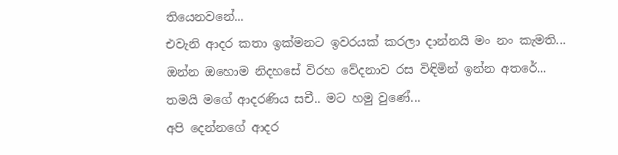තියෙනවනේ...
එවැනි ආදර කතා ඉක්මනට ඉවරයක් කරලා දාන්නයි මං නං කැමති...
ඔන්න ඔහොම නිදහසේ විරහ වේදනාව රස විඳිමින් ඉන්න අතරේ... තමයි මගේ ආදරණිය සචී.. මට හමු වුණේ...
අපි දෙන්නගේ ආදර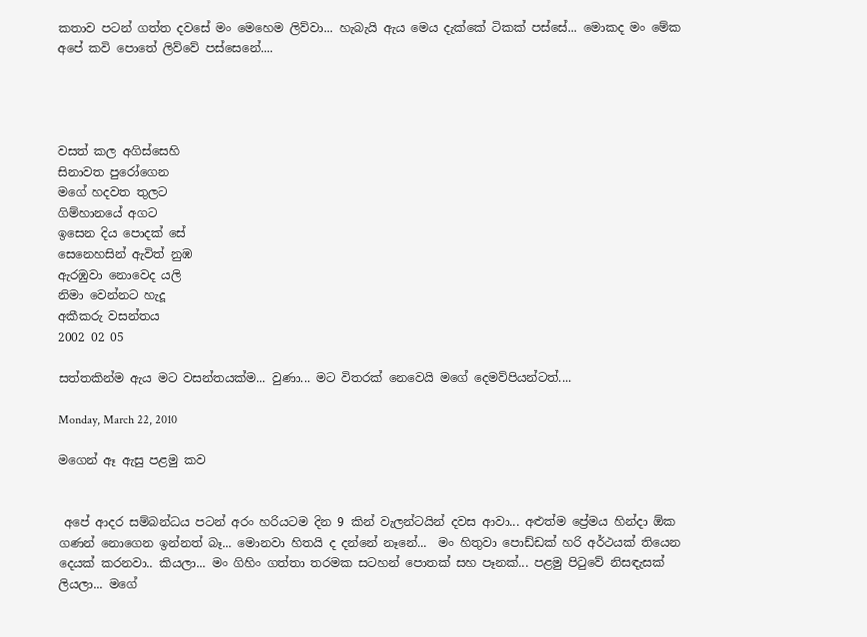කතාව පටන් ගත්ත දවසේ මං මෙහෙම ලිව්වා... හැබැයි ඇය මෙය දැක්කේ ටිකක් පස්සේ... මොකද මං මේක අපේ කවි පොතේ ලිව්වේ පස්සෙනේ....




වසත් කල අගිස්සෙහි
සිනාවත පුරෝගෙන
මගේ හදවත තුලට
ගිම්හානයේ අගට
ඉසෙන දිය පොදක් සේ
සෙනෙහසින් ඇවිත් නුඹ
ඇරඹුවා නොවෙද යලි
නිමා වෙන්නට හැදූ
අකීකරු වසන්තය
2002 02 05

සත්තකින්ම ඇය මට වසන්තයක්ම... වුණා... මට විතරක් නෙවෙයි මගේ දෙමව්පියන්ටත්....

Monday, March 22, 2010

මගෙන් ඈ ඇසු පළමු කව


 අපේ ආදර සම්බන්ධය පටන් අරං හරියටම දින 9 කින් වැලන්ටයින් දවස ආවා... අළුත්ම ප්‍රේමය හින්දා ඕක ගණන් නොගෙන ඉන්නත් බෑ... මොනවා හිතයි ද දන්නේ නෑනේ...  මං හිතුවා පොඩ්ඩක් හරි අර්ථයක් තියෙන දෙයක් කරනවා.. කියලා... මං ගිහිං ගත්තා තරමක සටහන් පොතක් සහ පෑනක්... පළමු පිටුවේ නිසඳැසක් ලියලා... මගේ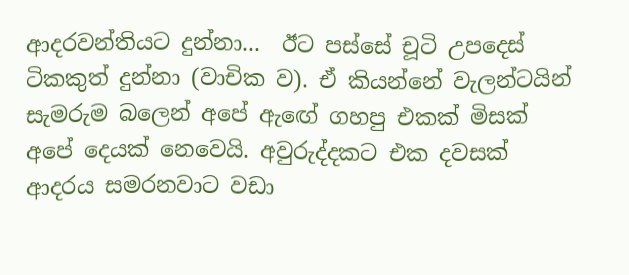ආදරවන්තියට දුන්නා...  ඊට පස්සේ චූටි උපදෙස් ටිකකුත් දුන්නා (වාචික ව). ඒ කියන්නේ වැලන්ටයින් සැමරුම බලෙන් අපේ ඇඟේ ගහපු එකක් මිසක් අපේ දෙයක් නෙවෙයි. අවුරුද්දකට එක දවසක් ආදරය සමරනවාට වඩා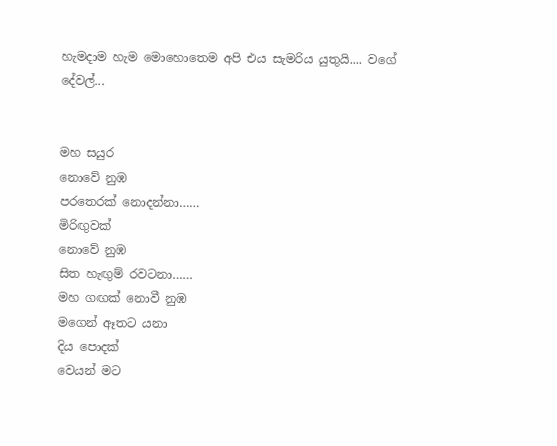හැමදාම හැම මොහොතෙම අපි එය සැමරිය යුතුයි.... වගේ දේවල්...


මහ සයුර
නොවේ නුඹ
පරතෙරක් නොදන්නා……
මිරිඟුවක්
නොවේ නුඹ
සිත හැඟුම් රවටනා……
මහ ගඟක් නොවී නුඹ
මගෙන් ඈතට යනා
දිය පොදක්
වෙයන් මට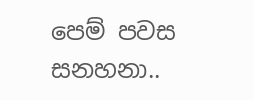පෙම් පවස සනහනා..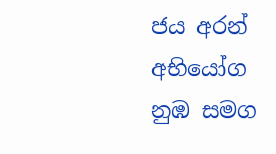ජය අරන්
අභියෝග
නුඹ සමග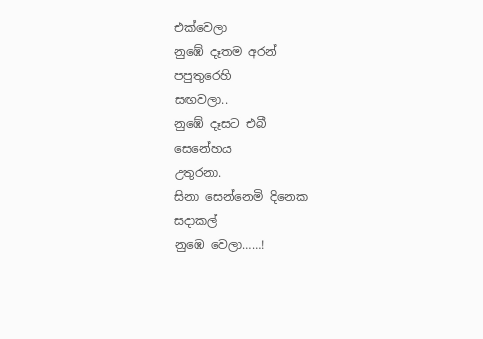එක්වෙලා
නුඹේ දෑතම අරන්
පපුතුරෙහි
සඟවලා..
නුඹේ දෑසට එබී
සෙනේහය
උතුරනා.
සිනා සෙන්නෙමි දිනෙක
සදාකල්
නුඹෙ වෙලා……!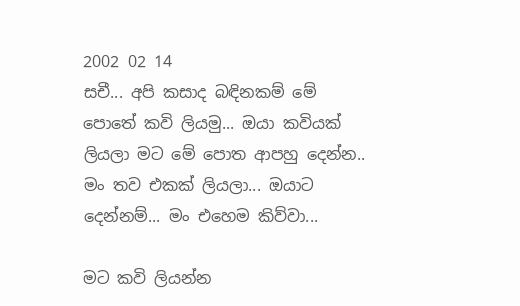2002 02 14
සචී... අපි කසාද බඳිනකම් මේ පොතේ කවි ලියමු... ඔයා කවියක් ලියලා මට මේ පොත ආපහු දෙන්න.. මං තව එකක් ලියලා... ඔයාට දෙන්නම්... මං එහෙම කිව්වා...

මට කවි ලියන්න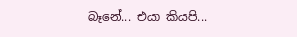බෑනේ... එයා කියපි...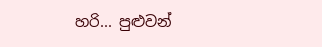හරි... පුළුවන්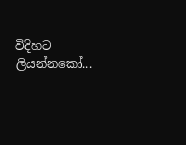විදිහට ලියන්නකෝ...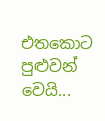එතකොට පුළුවන් වෙයි...